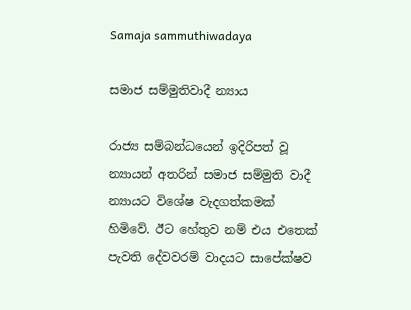Samaja sammuthiwadaya

සමාජ සම්මුතිවාදී න්‍යාය

රාජ්‍ය සම්බන්ධයෙන් ඉදිරිපත් වූ න්‍යායන් අතරින් සමාජ සම්මුති වාදී න්‍යායට විශේෂ වැදගත්කමක් හිමිවේ. ඊට හේතුව නම් එය එතෙක් පැවති දේවවරම් වාදයට සාපේක්ෂව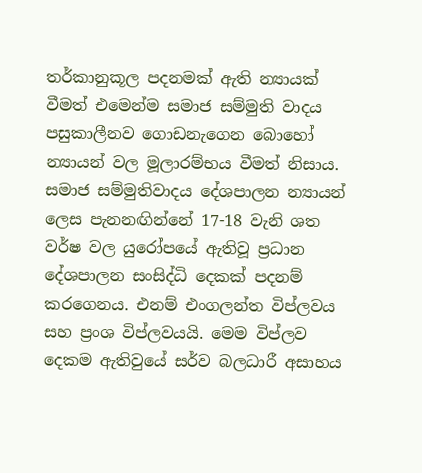තර්කානුකූල පදනමක් ඇති න්‍යායක් වීමත් එමෙන්ම සමාජ සම්මුති වාදය පසුකාලීනව ගොඩනැගෙන බොහෝ න්‍යායන් වල මූලාරම්භය වීමත් නිසාය. සමාජ සම්මුතිවාදය දේශපාලන න්‍යායන් ලෙස පැනනඟින්නේ 17-18 වැනි ශත වර්ෂ වල යුරෝපයේ ඇතිවූ ප්‍රධාන දේශපාලන සංසිද්ධි දෙකක් පදනම් කරගෙනය. එනම් එංගලන්ත විප්ලවය සහ ප්‍රංශ විප්ලවයයි. මෙම විප්ලව දෙකම ඇතිවුයේ සර්ව බලධාරී අසාහය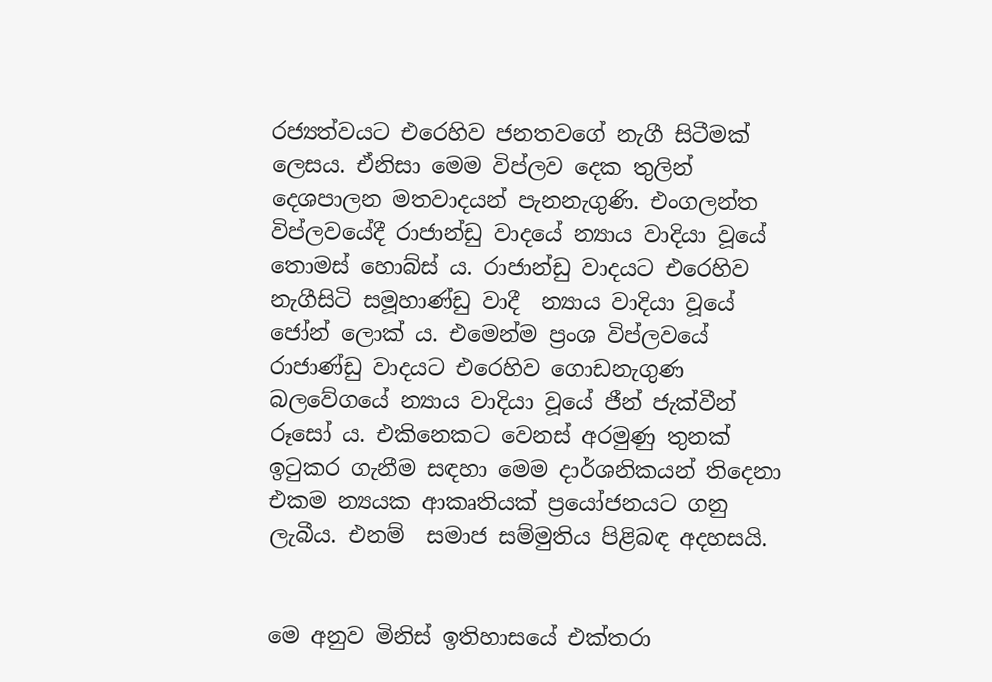රජ්‍යත්වයට එරෙහිව ජනතවගේ නැගී සිටීමක් ලෙසය. ඒනිසා මෙම විප්ලව දෙක තුලින් දෙශපාලන මතවාදයන් පැනනැගුණි. එංගලන්ත විප්ලවයේදී රාජාන්ඩු වාදයේ න්‍යාය වාදියා වූයේ තොමස් හොබ්ස් ය. රාජාන්ඩු වාදයට එරෙහිව නැගීසිටි සමූහාණ්ඩු වාදී  න්‍යාය වාදියා වූයේ ජෝන් ලොක්‍ ය. එමෙන්ම ප්‍රංශ විප්ලවයේ රාජාණ්ඩු වාදයට එරෙහිව ගොඩනැගුණ බලවේගයේ න්‍යාය වාදියා වූයේ ජීන් ජැක්වීන් රූසෝ ය. එකිනෙකට වෙනස් අරමුණු තුනක් ඉටුකර ගැනීම සඳහා මෙම දාර්ශනිකයන් තිදෙනා එකම න්‍යයක ආකෘතියක් ප්‍රයෝජනයට ගනු ලැබීය. එනම්  සමාජ සම්මුතිය පිළිබඳ අදහසයි.


මෙ අනුව මිනිස් ඉතිහාසයේ එක්තරා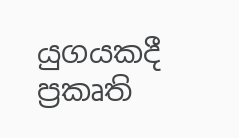යුගයකදී ප්‍රකෘති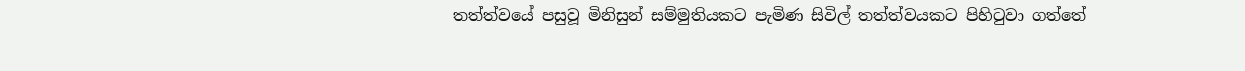තත්ත්වයේ පසුවූ මිනිසුන් සම්මුතියකට පැමිණ සිවිල් තත්ත්වයකට පිහිටුවා ගත්තේ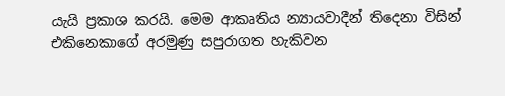යැයි ප්‍රකාශ කරයි. මෙම ආකෘතිය න්‍යායවාදීන් තිදෙනා විසින් එකිනෙකාගේ අරමුණු සපුරාගත හැකිවන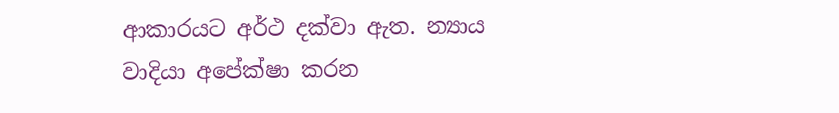ආකාරයට අර්ථ දක්වා ඇත. න්‍යාය වාදියා අපේක්ෂා කරන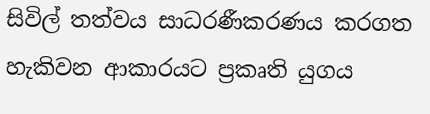සිවිල් තත්වය සාධරණීකරණය කරගත හැකිවන ආකාරයට ප්‍රකෘති යුගය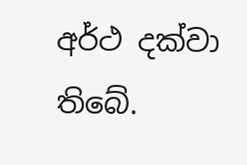අර්ථ දක්වා තිබේ.